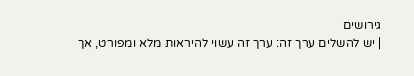גירושים
| יש להשלים ערך זה: ערך זה עשוי להיראות מלא ומפורט, אך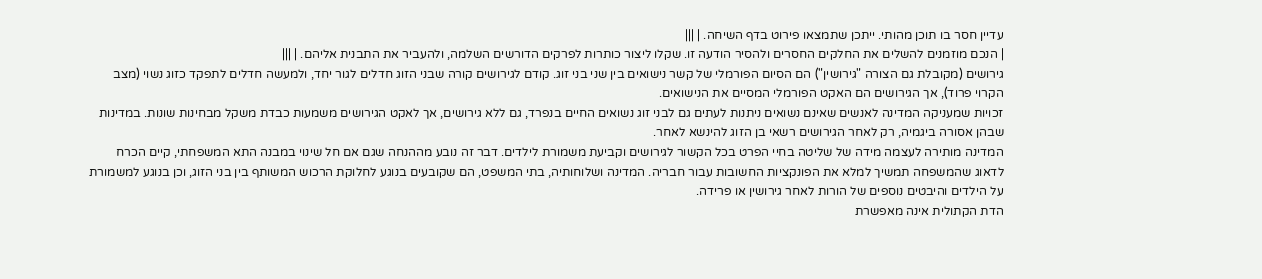עדיין חסר בו תוכן מהותי. ייתכן שתמצאו פירוט בדף השיחה. | |||
| הנכם מוזמנים להשלים את החלקים החסרים ולהסיר הודעה זו. שקלו ליצור כותרות לפרקים הדורשים השלמה, ולהעביר את התבנית אליהם. | |||
גירושים (מקובלת גם הצורה "גירושין") הם הסיום הפורמלי של קשר נישואים בין שני בני זוג. קודם לגירושים קורה שבני הזוג חדלים לגור יחד, ולמעשה חדלים לתפקד כזוג נשוי (מצב הקרוי פרוד), אך הגירושים הם האקט הפורמלי המסיים את הנישואים.
זכויות שמעניקה המדינה לאנשים שאינם נשואים ניתנות לעתים גם לבני זוג נשואים החיים בנפרד, גם ללא גירושים, אך לאקט הגירושים משמעות כבדת משקל מבחינות שונות. במדינות שבהן אסורה ביגמיה, רק לאחר הגירושים רשאי בן הזוג להינשא לאחר.
המדינה מותירה לעצמה מידה של שליטה בחיי הפרט בכל הקשור לגירושים וקביעת משמורת לילדים. דבר זה נובע מההנחה שגם אם חל שינוי במבנה התא המשפחתי, קיים הכרח לדאוג שהמשפחה תמשיך למלא את הפונקציות החשובות עבור חבריה. המדינה ושלוחותיה, בתי המשפט, הם שקובעים בנוגע לחלוקת הרכוש המשותף בין בני הזוג, וכן בנוגע למשמורת על הילדים והיבטים נוספים של הורות לאחר גירושין או פרידה.
הדת הקתולית אינה מאפשרת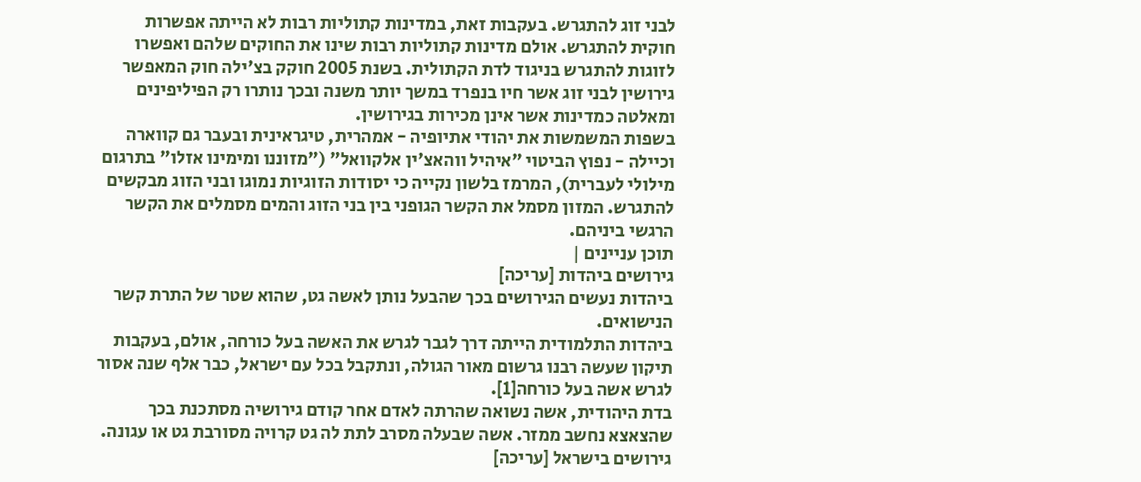לבני זוג להתגרש. בעקבות זאת, במדינות קתוליות רבות לא הייתה אפשרות חוקית להתגרש. אולם מדינות קתוליות רבות שינו את החוקים שלהם ואפשרו לזוגות להתגרש בניגוד לדת הקתולית. בשנת 2005 חוקק בצ'ילה חוק המאפשר גירושין לבני זוג אשר חיו בנפרד במשך יותר משנה ובכך נותרו רק הפיליפינים ומאלטה כמדינות אשר אינן מכירות בגירושין.
בשפות המשמשות את יהודי אתיופיה - אמהרית, טיגראינית ובעבר גם קווארה וכיילה - נפוץ הביטוי "איהיל ווהאצ'ין אלקוואל" ("מזוננו ומימינו אזלו" בתרגום מילולי לעברית), המרמז בלשון נקייה כי יסודות הזוגיות נמוגו ובני הזוג מבקשים להתגרש. המזון מסמל את הקשר הגופני בין בני הזוג והמים מסמלים את הקשר הרגשי ביניהם.
תוכן עניינים |
גירושים ביהדות [עריכה]
ביהדות נעשים הגירושים בכך שהבעל נותן לאשה גט, שהוא שטר של התרת קשר הנישואים.
ביהדות התלמודית הייתה דרך לגבר לגרש את האשה בעל כורחה, אולם, בעקבות תיקון שעשה רבנו גרשום מאור הגולה, ונתקבל בכל עם ישראל, כבר אלף שנה אסור לגרש אשה בעל כורחה[1].
בדת היהודית, אשה נשואה שהרתה לאדם אחר קודם גירושיה מסתכנת בכך שהצאצא נחשב ממזר. אשה שבעלה מסרב לתת לה גט קרויה מסורבת גט או עגונה.
גירושים בישראל [עריכה]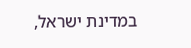במדינת ישראל,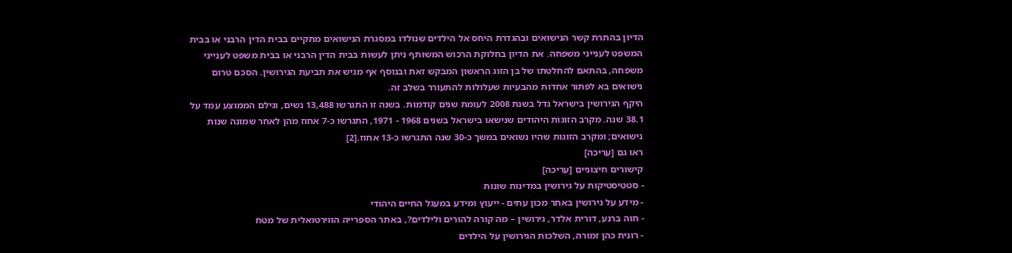הדיון בהתרת קשר הנישואים ובהגדרת היחס אל הילדים שנולדו במסגרת הנישואים מתקיים בבית הדין הרבני או בבית המשפט לענייני משפחה. את הדיון בחלוקת הרכוש המשותף ניתן לעשות בבית הדין הרבני או בבית משפט לענייני משפחה, בהתאם להחלטתו של בן הזוג הראשון המבקש זאת ובנוסף אף מגיש את תביעת הגירושין. הסכם טרום נישואים בא לפתור אחדות מהבעיות שעלולות להתעורר בשלב זה.
היקף הגירושין בישראל גדל בשנת 2008 לעומת שנים קודמות. בשנה זו התגרשו 13,488 נשים, וגילם הממוצע עמד על 38.1 שנה. מקרב הזוגות היהודים שנישאו בישראל בשנים 1968 - 1971, התגרשו כ-7 אחוז מהן לאחר שמונה שנות נישואים; ומקרב הזוגות שהיו נשואים במשך כ-30 שנה התגרשו כ-13 אחוז.[2]
ראו גם [עריכה]
קישורים חיצוניים [עריכה]
- סטטיסטיקות על גירושין במדינות שונות
- מידע על גירושין באתר מכון עתים - ייעוץ ומידע במעגל החיים היהודי
- חוה ברנע, דורית אלדר, גירושין – מה קורה להורים ולילדים?, באתר הספרייה הווירטואלית של מטח
- רונית כהן זמורה, השלכות הגירושין על הילדים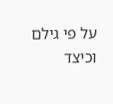על פי גילם וכיצד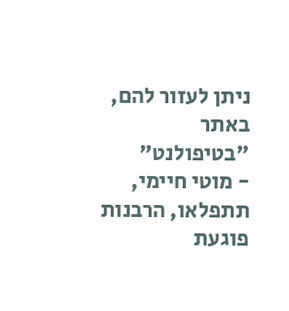ניתן לעזור להם, באתר "בטיפולנט"
- מוטי חיימי, תתפלאו, הרבנות פוגעת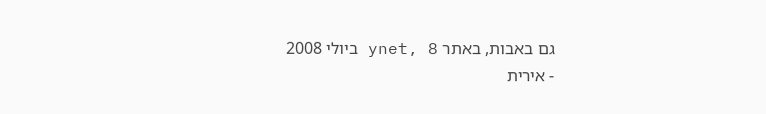גם באבות, באתר ynet, 8 ביולי 2008
- אירית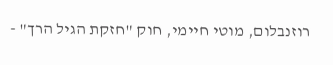רוזנבלום, מוטי חיימי, חוק "חזקת הגיל הרך" -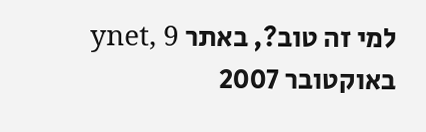למי זה טוב?, באתר ynet, 9 באוקטובר 2007